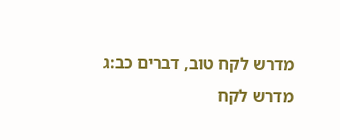מדרש לקח טוב, דברים כב:ג
מדרש לקח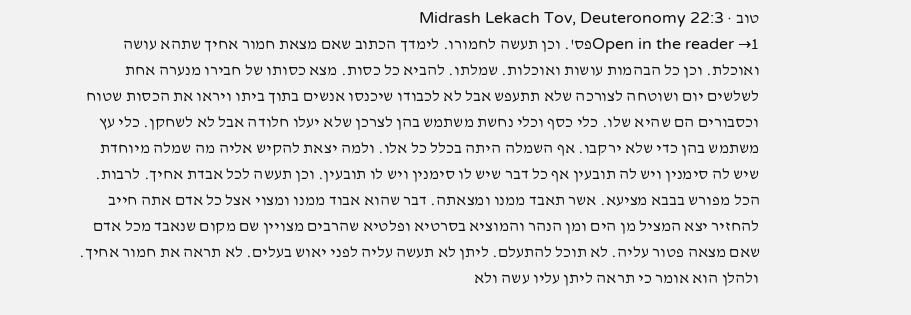טוב · Midrash Lekach Tov, Deuteronomy 22:3
Open in the reader →1פס'. וכן תעשה לחמורו. לימדך הכתוב שאם מצאת חמור אחיך שתהא עושה ואוכלת. וכן כל הבהמות עושות ואוכלות. שמלתו. להביא כל כסות. מצא כסותו של חבירו מנערה אחת לשלשים יום ושוטחה לצורכה שלא תתעפש אבל לא לכבודו שיכנסו אנשים בתוך ביתו ויראו את הכסות שטוח וכסבורים הם שהיא שלו. כלי כסף וכלי נחשת משתמש בהן לצרכן שלא יעלו חלודה אבל לא לשחקן. כלי עץ משתמש בהן כדי שלא ירקבו. אף השמלה היתה בכלל כל אלו. ולמה יצאת להקיש אליה מה שמלה מיוחדת שיש לה סימנין ויש לה תובעין אף כל דבר שיש לו סימנין ויש לו תובעין. וכן תעשה לכל אבדת אחיך. לרבות. הכל מפורש בבבא מציעא. אשר תאבד ממנו ומצאתה. דבר שהוא אבוד ממנו ומצוי אצל כל אדם אתה חייב להחזיר יצא המציל מן הים ומן הנהר והמוציא בסרטיא ופלטיא שהרבים מצויין שם מקום שנאבד מכל אדם שאם מצאה פטור עליה. לא תוכל להתעלם. ליתן לא תעשה עליה לפני יאוש בעלים. לא תראה את חמור אחיך. ולהלן הוא אומר כי תראה ליתן עליו עשה ולא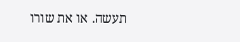תעשה. או את שורו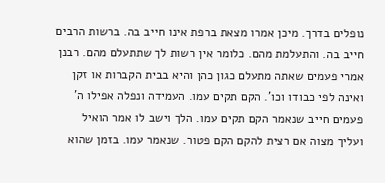נופלים בדרך. מיכן אמרו מצאת ברפת אינו חייב בה. ברשות הרבים חייב בה. והתעלמת מהם. כלומר אין רשות לך שתתעלם מהם. רבנן אמרי פעמים שאתה מתעלם כגון כהן והיא בבית הקברות או זקן ואינה לפי כבודו וכו'. הקם תקים עמו. העמידה ונפלה אפילו ה' פעמים חייב שנאמר הקם תקים עמו. הלך וישב לו אמר הואיל ועליך מצוה אם רצית להקם הקם פטור. שנאמר עמו. בזמן שהוא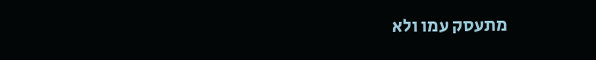מתעסק עמו ולא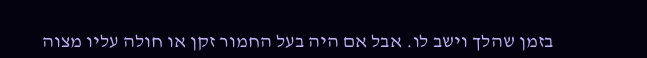בזמן שהלך וישב לו. אבל אם היה בעל החמור זקן או חולה עליו מצוה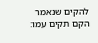להקים שנאמר הקם תקים עמו: